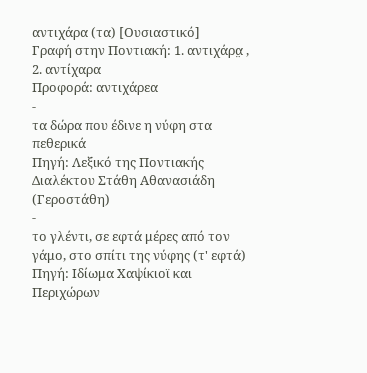αντιχάρα (τα) [Ουσιαστικό]
Γραφή στην Ποντιακή: 1. αντιχάρα̤ , 2. αντίχαρα
Προφορά: αντιχάρεα
-
τα δώρα που έδινε η νύφη στα πεθερικά
Πηγή: Λεξικό της Ποντιακής Διαλέκτου Στάθη Αθανασιάδη (Γεροστάθη)
-
το γλέντι, σε εφτά μέρες από τον γάμο, στο σπίτι της νύφης (τ' εφτά)
Πηγή: Ιδίωμα Χαψίκιοϊ και Περιχώρων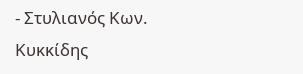- Στυλιανός Κων. Κυκκίδης